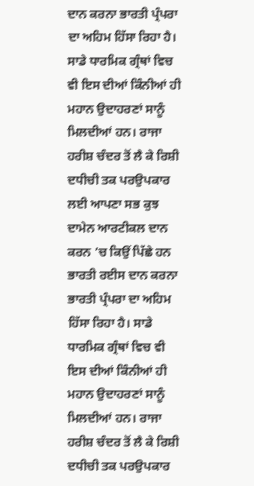ਦਾਨ ਕਰਨਾ ਭਾਰਤੀ ਪ੍ਰੰਪਰਾ ਦਾ ਅਹਿਮ ਹਿੱਸਾ ਰਿਹਾ ਹੈ। ਸਾਡੇ ਧਾਰਮਿਕ ਗ੍ਰੰਥਾਂ ਵਿਚ ਵੀ ਇਸ ਦੀਆਂ ਕਿੰਨੀਆਂ ਹੀ ਮਹਾਨ ਉਦਾਹਰਣਾਂ ਸਾਨੂੰ ਮਿਲਦੀਆਂ ਹਨ। ਰਾਜਾ ਹਰੀਸ਼ ਚੰਦਰ ਤੋਂ ਲੈ ਕੇ ਰਿਸ਼ੀ ਦਧੀਚੀ ਤਕ ਪਰਉਪਕਾਰ ਲਈ ਆਪਣਾ ਸਭ ਕੁਝ ਦਾਮੇਨ ਆਰਟੀਕਲ ਦਾਨ ਕਰਨ ’ਚ ਕਿਉਂ ਪਿੱਛੇ ਹਨ ਭਾਰਤੀ ਰਈਸ ਦਾਨ ਕਰਨਾ ਭਾਰਤੀ ਪ੍ਰੰਪਰਾ ਦਾ ਅਹਿਮ ਹਿੱਸਾ ਰਿਹਾ ਹੈ। ਸਾਡੇ ਧਾਰਮਿਕ ਗ੍ਰੰਥਾਂ ਵਿਚ ਵੀ ਇਸ ਦੀਆਂ ਕਿੰਨੀਆਂ ਹੀ ਮਹਾਨ ਉਦਾਹਰਣਾਂ ਸਾਨੂੰ ਮਿਲਦੀਆਂ ਹਨ। ਰਾਜਾ ਹਰੀਸ਼ ਚੰਦਰ ਤੋਂ ਲੈ ਕੇ ਰਿਸ਼ੀ ਦਧੀਚੀ ਤਕ ਪਰਉਪਕਾਰ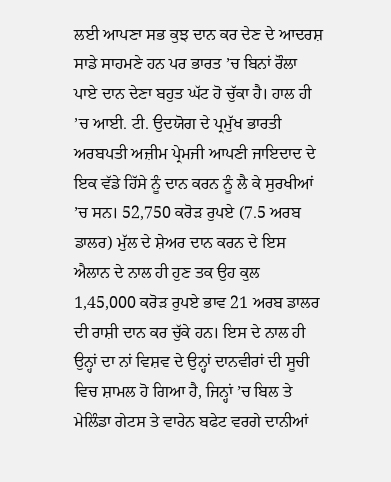ਲਈ ਆਪਣਾ ਸਭ ਕੁਝ ਦਾਨ ਕਰ ਦੇਣ ਦੇ ਆਦਰਸ਼ ਸਾਡੇ ਸਾਹਮਣੇ ਹਨ ਪਰ ਭਾਰਤ ’ਚ ਬਿਨਾਂ ਰੌਲਾ ਪਾਏ ਦਾਨ ਦੇਣਾ ਬਹੁਤ ਘੱਟ ਹੋ ਚੁੱਕਾ ਹੈ। ਹਾਲ ਹੀ ’ਚ ਆਈ. ਟੀ. ਉਦਯੋਗ ਦੇ ਪ੍ਰਮੁੱਖ ਭਾਰਤੀ ਅਰਬਪਤੀ ਅਜ਼ੀਮ ਪ੍ਰੇਮਜੀ ਆਪਣੀ ਜਾਇਦਾਦ ਦੇ ਇਕ ਵੱਡੇ ਹਿੱਸੇ ਨੂੰ ਦਾਨ ਕਰਨ ਨੂੰ ਲੈ ਕੇ ਸੁਰਖੀਆਂ ’ਚ ਸਨ। 52,750 ਕਰੋੜ ਰੁਪਏ (7.5 ਅਰਬ ਡਾਲਰ) ਮੁੱਲ ਦੇ ਸ਼ੇਅਰ ਦਾਨ ਕਰਨ ਦੇ ਇਸ ਐਲਾਨ ਦੇ ਨਾਲ ਹੀ ਹੁਣ ਤਕ ਉਹ ਕੁਲ 1,45,000 ਕਰੋੜ ਰੁਪਏ ਭਾਵ 21 ਅਰਬ ਡਾਲਰ ਦੀ ਰਾਸ਼ੀ ਦਾਨ ਕਰ ਚੁੱਕੇ ਹਨ। ਇਸ ਦੇ ਨਾਲ ਹੀ ਉਨ੍ਹਾਂ ਦਾ ਨਾਂ ਵਿਸ਼ਵ ਦੇ ਉਨ੍ਹਾਂ ਦਾਨਵੀਰਾਂ ਦੀ ਸੂਚੀ ਵਿਚ ਸ਼ਾਮਲ ਹੋ ਗਿਆ ਹੈ, ਜਿਨ੍ਹਾਂ ’ਚ ਬਿਲ ਤੇ ਮੇਲਿੰਡਾ ਗੇਟਸ ਤੇ ਵਾਰੇਨ ਬਫੇਟ ਵਰਗੇ ਦਾਨੀਆਂ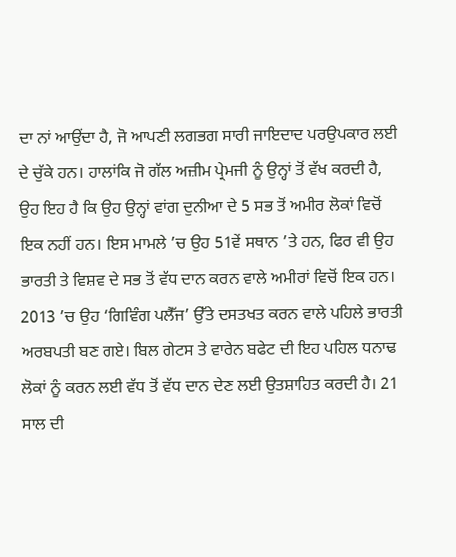ਦਾ ਨਾਂ ਆਉਂਦਾ ਹੈ, ਜੋ ਆਪਣੀ ਲਗਭਗ ਸਾਰੀ ਜਾਇਦਾਦ ਪਰਉਪਕਾਰ ਲਈ ਦੇ ਚੁੱਕੇ ਹਨ। ਹਾਲਾਂਕਿ ਜੋ ਗੱਲ ਅਜ਼ੀਮ ਪ੍ਰੇਮਜੀ ਨੂੰ ਉਨ੍ਹਾਂ ਤੋਂ ਵੱਖ ਕਰਦੀ ਹੈ, ਉਹ ਇਹ ਹੈ ਕਿ ਉਹ ਉਨ੍ਹਾਂ ਵਾਂਗ ਦੁਨੀਆ ਦੇ 5 ਸਭ ਤੋਂ ਅਮੀਰ ਲੋਕਾਂ ਵਿਚੋਂ ਇਕ ਨਹੀਂ ਹਨ। ਇਸ ਮਾਮਲੇ ’ਚ ਉਹ 51ਵੇਂ ਸਥਾਨ ’ਤੇ ਹਨ, ਫਿਰ ਵੀ ਉਹ ਭਾਰਤੀ ਤੇ ਵਿਸ਼ਵ ਦੇ ਸਭ ਤੋਂ ਵੱਧ ਦਾਨ ਕਰਨ ਵਾਲੇ ਅਮੀਰਾਂ ਵਿਚੋਂ ਇਕ ਹਨ। 2013 ’ਚ ਉਹ ‘ਗਿਵਿੰਗ ਪਲੈੱਜ’ ਉੱਤੇ ਦਸਤਖਤ ਕਰਨ ਵਾਲੇ ਪਹਿਲੇ ਭਾਰਤੀ ਅਰਬਪਤੀ ਬਣ ਗਏ। ਬਿਲ ਗੇਟਸ ਤੇ ਵਾਰੇਨ ਬਫੇਟ ਦੀ ਇਹ ਪਹਿਲ ਧਨਾਢ ਲੋਕਾਂ ਨੂੰ ਕਰਨ ਲਈ ਵੱਧ ਤੋਂ ਵੱਧ ਦਾਨ ਦੇਣ ਲਈ ਉਤਸ਼ਾਹਿਤ ਕਰਦੀ ਹੈ। 21 ਸਾਲ ਦੀ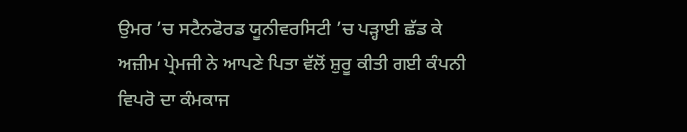ਉਮਰ ’ਚ ਸਟੈਨਫੋਰਡ ਯੂਨੀਵਰਸਿਟੀ ’ਚ ਪੜ੍ਹਾਈ ਛੱਡ ਕੇ ਅਜ਼ੀਮ ਪ੍ਰੇਮਜੀ ਨੇ ਆਪਣੇ ਪਿਤਾ ਵੱਲੋਂ ਸ਼ੁਰੂ ਕੀਤੀ ਗਈ ਕੰਪਨੀ ਵਿਪਰੋ ਦਾ ਕੰਮਕਾਜ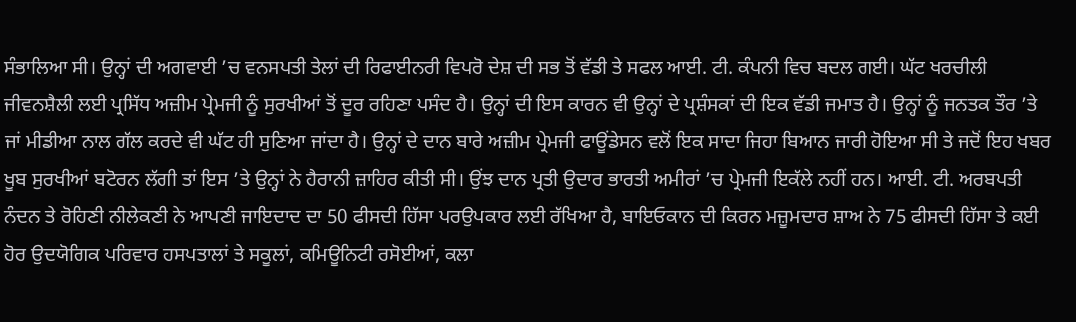ਸੰਭਾਲਿਆ ਸੀ। ਉਨ੍ਹਾਂ ਦੀ ਅਗਵਾਈ ’ਚ ਵਨਸਪਤੀ ਤੇਲਾਂ ਦੀ ਰਿਫਾਈਨਰੀ ਵਿਪਰੋ ਦੇਸ਼ ਦੀ ਸਭ ਤੋਂ ਵੱਡੀ ਤੇ ਸਫਲ ਆਈ. ਟੀ. ਕੰਪਨੀ ਵਿਚ ਬਦਲ ਗਈ। ਘੱਟ ਖਰਚੀਲੀ ਜੀਵਨਸ਼ੈਲੀ ਲਈ ਪ੍ਰਸਿੱਧ ਅਜ਼ੀਮ ਪ੍ਰੇਮਜੀ ਨੂੰ ਸੁਰਖੀਆਂ ਤੋਂ ਦੂਰ ਰਹਿਣਾ ਪਸੰਦ ਹੈ। ਉਨ੍ਹਾਂ ਦੀ ਇਸ ਕਾਰਨ ਵੀ ਉਨ੍ਹਾਂ ਦੇ ਪ੍ਰਸ਼ੰਸਕਾਂ ਦੀ ਇਕ ਵੱਡੀ ਜਮਾਤ ਹੈ। ਉਨ੍ਹਾਂ ਨੂੰ ਜਨਤਕ ਤੌਰ ’ਤੇ ਜਾਂ ਮੀਡੀਆ ਨਾਲ ਗੱਲ ਕਰਦੇ ਵੀ ਘੱਟ ਹੀ ਸੁਣਿਆ ਜਾਂਦਾ ਹੈ। ਉਨ੍ਹਾਂ ਦੇ ਦਾਨ ਬਾਰੇ ਅਜ਼ੀਮ ਪ੍ਰੇਮਜੀ ਫਾਊਂਡੇਸਨ ਵਲੋਂ ਇਕ ਸਾਦਾ ਜਿਹਾ ਬਿਆਨ ਜਾਰੀ ਹੋਇਆ ਸੀ ਤੇ ਜਦੋਂ ਇਹ ਖਬਰ ਖੂਬ ਸੁਰਖੀਆਂ ਬਟੋਰਨ ਲੱਗੀ ਤਾਂ ਇਸ ’ਤੇ ਉਨ੍ਹਾਂ ਨੇ ਹੈਰਾਨੀ ਜ਼ਾਹਿਰ ਕੀਤੀ ਸੀ। ਉਂਝ ਦਾਨ ਪ੍ਰਤੀ ਉਦਾਰ ਭਾਰਤੀ ਅਮੀਰਾਂ ’ਚ ਪ੍ਰੇਮਜੀ ਇਕੱਲੇ ਨਹੀਂ ਹਨ। ਆਈ. ਟੀ. ਅਰਬਪਤੀ ਨੰਦਨ ਤੇ ਰੋਹਿਣੀ ਨੀਲੇਕਣੀ ਨੇ ਆਪਣੀ ਜਾਇਦਾਦ ਦਾ 50 ਫੀਸਦੀ ਹਿੱਸਾ ਪਰਉਪਕਾਰ ਲਈ ਰੱਖਿਆ ਹੈ, ਬਾਇਓਕਾਨ ਦੀ ਕਿਰਨ ਮਜ਼ੂਮਦਾਰ ਸ਼ਾਅ ਨੇ 75 ਫੀਸਦੀ ਹਿੱਸਾ ਤੇ ਕਈ ਹੋਰ ਉਦਯੋਗਿਕ ਪਰਿਵਾਰ ਹਸਪਤਾਲਾਂ ਤੇ ਸਕੂਲਾਂ, ਕਮਿਊਨਿਟੀ ਰਸੋਈਆਂ, ਕਲਾ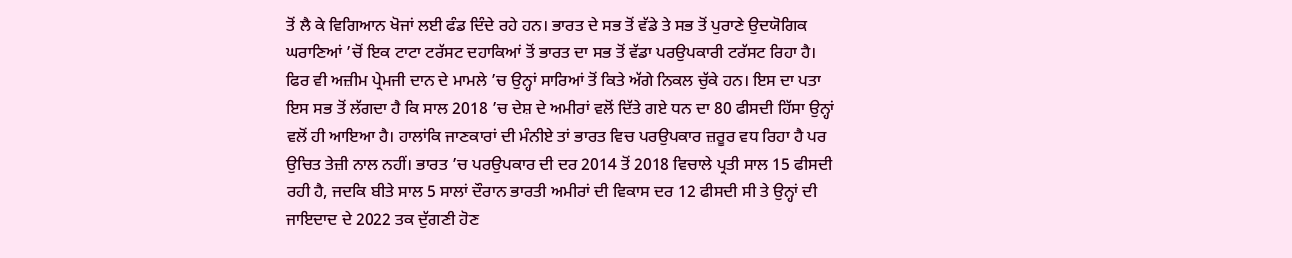ਤੋਂ ਲੈ ਕੇ ਵਿਗਿਆਨ ਖੋਜਾਂ ਲਈ ਫੰਡ ਦਿੰਦੇ ਰਹੇ ਹਨ। ਭਾਰਤ ਦੇ ਸਭ ਤੋਂ ਵੱਡੇ ਤੇ ਸਭ ਤੋਂ ਪੁਰਾਣੇ ਉਦਯੋਗਿਕ ਘਰਾਣਿਆਂ ’ਚੋਂ ਇਕ ਟਾਟਾ ਟਰੱਸਟ ਦਹਾਕਿਆਂ ਤੋਂ ਭਾਰਤ ਦਾ ਸਭ ਤੋਂ ਵੱਡਾ ਪਰਉਪਕਾਰੀ ਟਰੱਸਟ ਰਿਹਾ ਹੈ। ਫਿਰ ਵੀ ਅਜ਼ੀਮ ਪ੍ਰੇਮਜੀ ਦਾਨ ਦੇ ਮਾਮਲੇ ’ਚ ਉਨ੍ਹਾਂ ਸਾਰਿਆਂ ਤੋਂ ਕਿਤੇ ਅੱਗੇ ਨਿਕਲ ਚੁੱਕੇ ਹਨ। ਇਸ ਦਾ ਪਤਾ ਇਸ ਸਭ ਤੋਂ ਲੱਗਦਾ ਹੈ ਕਿ ਸਾਲ 2018 ’ਚ ਦੇਸ਼ ਦੇ ਅਮੀਰਾਂ ਵਲੋਂ ਦਿੱਤੇ ਗਏ ਧਨ ਦਾ 80 ਫੀਸਦੀ ਹਿੱਸਾ ਉਨ੍ਹਾਂ ਵਲੋਂ ਹੀ ਆਇਆ ਹੈ। ਹਾਲਾਂਕਿ ਜਾਣਕਾਰਾਂ ਦੀ ਮੰਨੀਏ ਤਾਂ ਭਾਰਤ ਵਿਚ ਪਰਉਪਕਾਰ ਜ਼ਰੂਰ ਵਧ ਰਿਹਾ ਹੈ ਪਰ ਉਚਿਤ ਤੇਜ਼ੀ ਨਾਲ ਨਹੀਂ। ਭਾਰਤ ’ਚ ਪਰਉਪਕਾਰ ਦੀ ਦਰ 2014 ਤੋਂ 2018 ਵਿਚਾਲੇ ਪ੍ਰਤੀ ਸਾਲ 15 ਫੀਸਦੀ ਰਹੀ ਹੈ, ਜਦਕਿ ਬੀਤੇ ਸਾਲ 5 ਸਾਲਾਂ ਦੌਰਾਨ ਭਾਰਤੀ ਅਮੀਰਾਂ ਦੀ ਵਿਕਾਸ ਦਰ 12 ਫੀਸਦੀ ਸੀ ਤੇ ਉਨ੍ਹਾਂ ਦੀ ਜਾਇਦਾਦ ਦੇ 2022 ਤਕ ਦੁੱਗਣੀ ਹੋਣ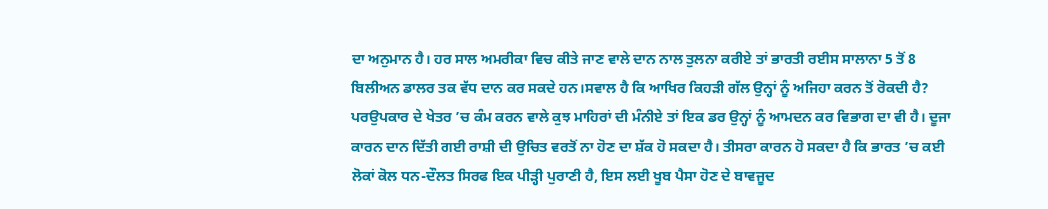ਦਾ ਅਨੁਮਾਨ ਹੈ। ਹਰ ਸਾਲ ਅਮਰੀਕਾ ਵਿਚ ਕੀਤੇ ਜਾਣ ਵਾਲੇ ਦਾਨ ਨਾਲ ਤੁਲਨਾ ਕਰੀਏ ਤਾਂ ਭਾਰਤੀ ਰਈਸ ਸਾਲਾਨਾ 5 ਤੋਂ 8 ਬਿਲੀਅਨ ਡਾਲਰ ਤਕ ਵੱਧ ਦਾਨ ਕਰ ਸਕਦੇ ਹਨ।ਸਵਾਲ ਹੈ ਕਿ ਆਖਿਰ ਕਿਹੜੀ ਗੱਲ ਉਨ੍ਹਾਂ ਨੂੰ ਅਜਿਹਾ ਕਰਨ ਤੋਂ ਰੋਕਦੀ ਹੈ? ਪਰਉਪਕਾਰ ਦੇ ਖੇਤਰ ’ਚ ਕੰਮ ਕਰਨ ਵਾਲੇ ਕੁਝ ਮਾਹਿਰਾਂ ਦੀ ਮੰਨੀਏ ਤਾਂ ਇਕ ਡਰ ਉਨ੍ਹਾਂ ਨੂੰ ਆਮਦਨ ਕਰ ਵਿਭਾਗ ਦਾ ਵੀ ਹੈ। ਦੂਜਾ ਕਾਰਨ ਦਾਨ ਦਿੱਤੀ ਗਈ ਰਾਸ਼ੀ ਦੀ ਉਚਿਤ ਵਰਤੋਂ ਨਾ ਹੋਣ ਦਾ ਸ਼ੱਕ ਹੋ ਸਕਦਾ ਹੈ। ਤੀਸਰਾ ਕਾਰਨ ਹੋ ਸਕਦਾ ਹੈ ਕਿ ਭਾਰਤ ’ਚ ਕਈ ਲੋਕਾਂ ਕੋਲ ਧਨ-ਦੌਲਤ ਸਿਰਫ ਇਕ ਪੀੜ੍ਹੀ ਪੁਰਾਣੀ ਹੈ, ਇਸ ਲਈ ਖੂਬ ਪੈਸਾ ਹੋਣ ਦੇ ਬਾਵਜੂਦ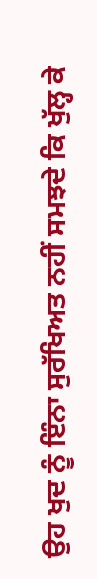ਉਹ ਖੁਦ ਨੂੰ ਇੰਨਾ ਸੁਰੱਖਿਅਤ ਨਹੀਂ ਸਮਝਦੇ ਕਿ ਖੁੱਲ੍ਹ ਕੇ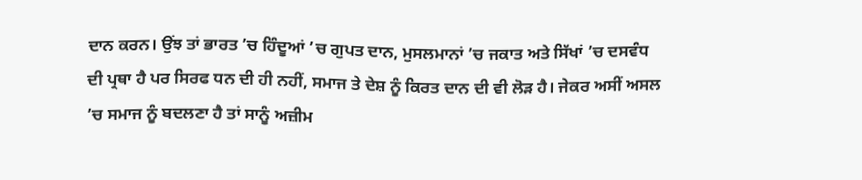ਦਾਨ ਕਰਨ। ਉਂਝ ਤਾਂ ਭਾਰਤ ’ਚ ਹਿੰਦੂਆਂ ’ਚ ਗੁਪਤ ਦਾਨ, ਮੁਸਲਮਾਨਾਂ ’ਚ ਜਕਾਤ ਅਤੇ ਸਿੱਖਾਂ ’ਚ ਦਸਵੰਧ ਦੀ ਪ੍ਰਥਾ ਹੈ ਪਰ ਸਿਰਫ ਧਨ ਦੀ ਹੀ ਨਹੀਂ, ਸਮਾਜ ਤੇ ਦੇਸ਼ ਨੂੰ ਕਿਰਤ ਦਾਨ ਦੀ ਵੀ ਲੋੜ ਹੈ। ਜੇਕਰ ਅਸੀਂ ਅਸਲ ’ਚ ਸਮਾਜ ਨੂੰ ਬਦਲਣਾ ਹੈ ਤਾਂ ਸਾਨੂੰ ਅਜ਼ੀਮ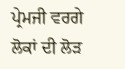ਪ੍ਰੇਮਜੀ ਵਰਗੇ ਲੋਕਾਂ ਦੀ ਲੋੜ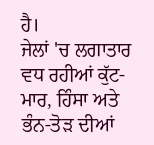ਹੈ।
ਜੇਲਾਂ 'ਚ ਲਗਾਤਾਰ ਵਧ ਰਹੀਆਂ ਕੁੱਟ-ਮਾਰ, ਹਿੰਸਾ ਅਤੇ ਭੰਨ-ਤੋੜ ਦੀਆਂ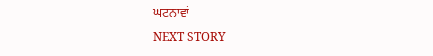ਘਟਨਾਵਾਂ
NEXT STORY